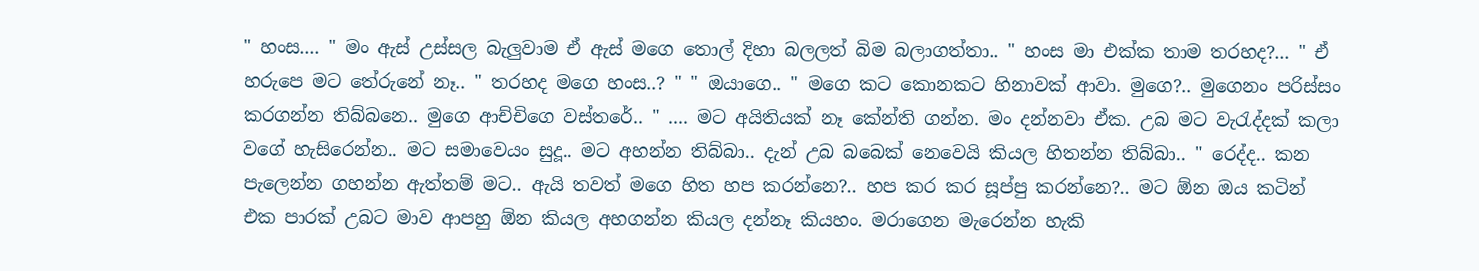" හංස.... " මං ඇස් උස්සල බැලුවාම ඒ ඇස් මගෙ තොල් දිහා බලලත් බිම බලාගත්තා.. " හංස මා එක්ක තාම තරහද?... " ඒ හරුපෙ මට තේරුනේ නෑ.. " තරහද මගෙ හංස..? " " ඔයාගෙ.. " මගෙ කට කොනකට හිනාවක් ආවා. මුගෙ?.. මුගෙනං පරිස්සං කරගන්න තිබ්බනෙ.. මුගෙ ආච්චිගෙ වස්තරේ.. " .... මට අයිතියක් නෑ කේන්ති ගන්න. මං දන්නවා ඒක. උබ මට වැරැද්දක් කලා වගේ හැසිරෙන්න.. මට සමාවෙයං සුදූ.. මට අහන්න තිබ්බා.. දැන් උබ බබෙක් නෙවෙයි කියල හිතන්න තිබ්බා.. " රෙද්ද.. කන පැලෙන්න ගහන්න ඇත්තම් මට.. ඇයි තවත් මගෙ හිත හප කරන්නෙ?.. හප කර කර සූප්පු කරන්නෙ?.. මට ඕන ඔය කටින් එක පාරක් උබට මාව ආපහු ඕන කියල අහගන්න කියල දන්නෑ කියහං. මරාගෙන මැරෙන්න හැකි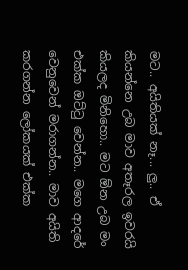මට.. අයිතියක් නෑ... ලු.. ඒ කියන්නෙ උබ මාව අතෑරල ඉවරයි කියලද මිනිහො.. මට ඕන උබ මං එක්ක ඔට්ටු වෙන්න.. මගෙ ආදරේ වෙනුවෙන් මරාගන්න.. මාව අයිති කරගන්න ලෝකයක් එක්ක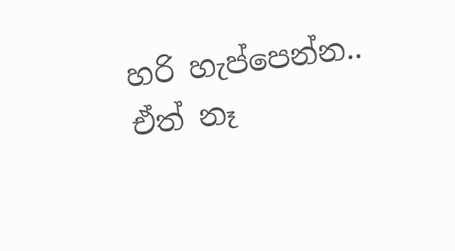හරි හැප්පෙන්න.. ඒත් නෑ